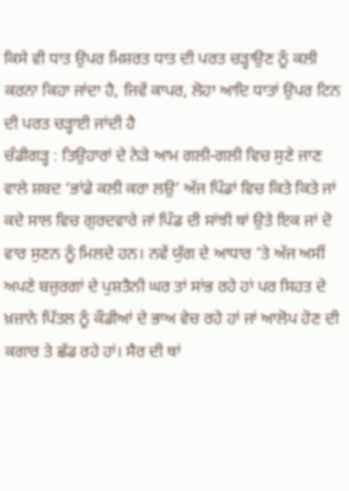ਕਿਸੇ ਵੀ ਧਾਤ ਉਪਰ ਮਿਸ਼ਰਤ ਧਾਤ ਦੀ ਪਰਤ ਚੜ੍ਹਾਉਣ ਨੂੰ ਕਲੀ ਕਰਨਾ ਕਿਹਾ ਜਾਂਦਾ ਹੈ, ਜਿਵੇਂ ਕਾਪਰ, ਲੋਹਾ ਆਦਿ ਧਾਤਾਂ ਉਪਰ ਟਿਨ ਦੀ ਪਰਤ ਚੜ੍ਹਾਈ ਜਾਂਦੀ ਹੈ
ਚੰਡੀਗੜ੍ਹ : ਤਿਉਹਾਰਾਂ ਦੇ ਨੇੜੇ ਆਮ ਗਲੀ-ਗਲੀ ਵਿਚ ਸੁਣੇ ਜਾਣ ਵਾਲੇ ਸ਼ਬਦ ‘ਭਾਂਡੇ ਕਲੀ ਕਰਾ ਲਉ’ ਅੱਜ ਪਿੰਡਾਂ ਵਿਚ ਕਿਤੇ ਕਿਤੇ ਜਾਂ ਕਦੇ ਸਾਲ ਵਿਚ ਗੁਰਦਵਾਰੇ ਜਾਂ ਪਿੰਡ ਦੀ ਸਾਂਝੀ ਥਾਂ ਉਤੇ ਇਕ ਜਾਂ ਦੋ ਵਾਰ ਸੁਣਨ ਨੂੰ ਮਿਲਦੇ ਹਨ। ਨਵੇਂ ਯੁੱਗ ਦੇ ਆਧਾਰ ’ਤੇ ਅੱਜ ਅਸੀਂ ਅਪਣੇ ਬਜ਼ੁਰਗਾਂ ਦੇ ਪੁਸ਼ਤੈਨੀ ਘਰ ਤਾਂ ਸਾਂਭ ਰਹੇ ਹਾਂ ਪਰ ਸਿਹਤ ਦੇ ਖ਼ਜ਼ਾਨੇ ਪਿੱਤਲ ਨੂੰ ਕੌਡੀਆਂ ਦੇ ਭਾਅ ਵੇਚ ਰਹੇ ਹਾਂ ਜਾਂ ਆਲੋਪ ਹੋਣ ਦੀ ਕਗਾਰ ਤੇ ਛੱਡ ਰਹੇ ਹਾਂ। ਸੈਰ ਦੀ ਥਾਂ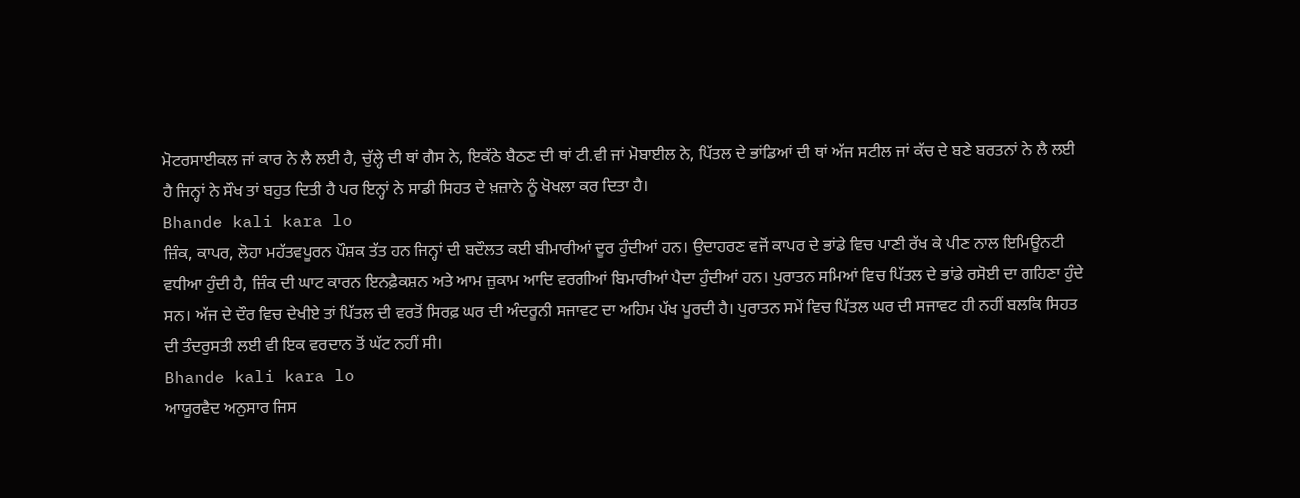ਮੋਟਰਸਾਈਕਲ ਜਾਂ ਕਾਰ ਨੇ ਲੈ ਲਈ ਹੈ, ਚੁੱਲ੍ਹੇ ਦੀ ਥਾਂ ਗੈਸ ਨੇ, ਇਕੱਠੇ ਬੈਠਣ ਦੀ ਥਾਂ ਟੀ.ਵੀ ਜਾਂ ਮੋਬਾਈਲ ਨੇ, ਪਿੱਤਲ ਦੇ ਭਾਂਡਿਆਂ ਦੀ ਥਾਂ ਅੱਜ ਸਟੀਲ ਜਾਂ ਕੱਚ ਦੇ ਬਣੇ ਬਰਤਨਾਂ ਨੇ ਲੈ ਲਈ ਹੈ ਜਿਨ੍ਹਾਂ ਨੇ ਸੌਖ ਤਾਂ ਬਹੁਤ ਦਿਤੀ ਹੈ ਪਰ ਇਨ੍ਹਾਂ ਨੇ ਸਾਡੀ ਸਿਹਤ ਦੇ ਖ਼ਜ਼ਾਨੇ ਨੂੰ ਖੋਖਲਾ ਕਰ ਦਿਤਾ ਹੈ।
Bhande kali kara lo
ਜ਼ਿੰਕ, ਕਾਪਰ, ਲੋਹਾ ਮਹੱਤਵਪੂਰਨ ਪੌਸ਼ਕ ਤੱਤ ਹਨ ਜਿਨ੍ਹਾਂ ਦੀ ਬਦੌਲਤ ਕਈ ਬੀਮਾਰੀਆਂ ਦੂਰ ਹੁੰਦੀਆਂ ਹਨ। ਉਦਾਹਰਣ ਵਜੋਂ ਕਾਪਰ ਦੇ ਭਾਂਡੇ ਵਿਚ ਪਾਣੀ ਰੱਖ ਕੇ ਪੀਣ ਨਾਲ ਇਮਿਊਨਟੀ ਵਧੀਆ ਹੁੰਦੀ ਹੈ, ਜ਼ਿੰਕ ਦੀ ਘਾਟ ਕਾਰਨ ਇਨਫ਼ੈਕਸ਼ਨ ਅਤੇ ਆਮ ਜ਼ੁਕਾਮ ਆਦਿ ਵਰਗੀਆਂ ਬਿਮਾਰੀਆਂ ਪੈਦਾ ਹੁੰਦੀਆਂ ਹਨ। ਪੁਰਾਤਨ ਸਮਿਆਂ ਵਿਚ ਪਿੱਤਲ ਦੇ ਭਾਂਡੇ ਰਸੋਈ ਦਾ ਗਹਿਣਾ ਹੁੰਦੇ ਸਨ। ਅੱਜ ਦੇ ਦੌਰ ਵਿਚ ਦੇਖੀਏ ਤਾਂ ਪਿੱਤਲ ਦੀ ਵਰਤੋਂ ਸਿਰਫ਼ ਘਰ ਦੀ ਅੰਦਰੂਨੀ ਸਜਾਵਟ ਦਾ ਅਹਿਮ ਪੱਖ ਪੂਰਦੀ ਹੈ। ਪੁਰਾਤਨ ਸਮੇਂ ਵਿਚ ਪਿੱਤਲ ਘਰ ਦੀ ਸਜਾਵਟ ਹੀ ਨਹੀਂ ਬਲਕਿ ਸਿਹਤ ਦੀ ਤੰਦਰੁਸਤੀ ਲਈ ਵੀ ਇਕ ਵਰਦਾਨ ਤੋਂ ਘੱਟ ਨਹੀਂ ਸੀ।
Bhande kali kara lo
ਆਯੂਰਵੈਦ ਅਨੁਸਾਰ ਜਿਸ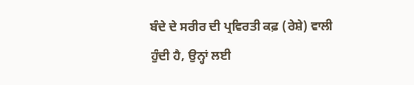ਬੰਦੇ ਦੇ ਸਰੀਰ ਦੀ ਪ੍ਰਵਿਰਤੀ ਕਫ਼ (ਰੇਸ਼ੇ) ਵਾਲੀ ਹੁੰਦੀ ਹੈ, ਉਨ੍ਹਾਂ ਲਈ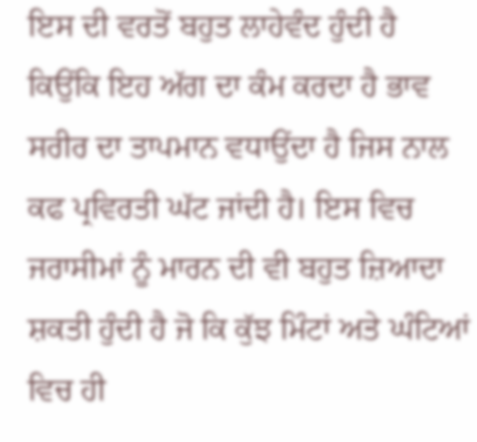ਇਸ ਦੀ ਵਰਤੋਂ ਬਹੁਤ ਲਾਹੇਵੰਦ ਹੁੰਦੀ ਹੈ ਕਿਉਂਕਿ ਇਹ ਅੱਗ ਦਾ ਕੰਮ ਕਰਦਾ ਹੈ ਭਾਵ ਸਰੀਰ ਦਾ ਤਾਪਮਾਨ ਵਧਾਉਂਦਾ ਹੈ ਜਿਸ ਨਾਲ ਕਫ ਪ੍ਰਵਿਰਤੀ ਘੱਟ ਜਾਂਦੀ ਹੈ। ਇਸ ਵਿਚ ਜਰਾਸੀਮਾਂ ਨੂੰ ਮਾਰਨ ਦੀ ਵੀ ਬਹੁਤ ਜ਼ਿਆਦਾ ਸ਼ਕਤੀ ਹੁੰਦੀ ਹੈ ਜੋ ਕਿ ਕੁੱਝ ਮਿੰਟਾਂ ਅਤੇ ਘੰਟਿਆਂ ਵਿਚ ਹੀ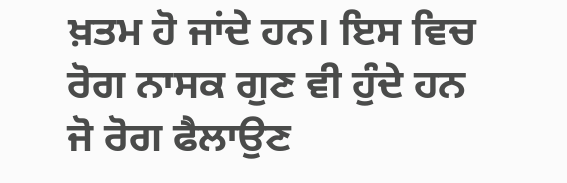ਖ਼ਤਮ ਹੋ ਜਾਂਦੇ ਹਨ। ਇਸ ਵਿਚ ਰੋਗ ਨਾਸਕ ਗੁਣ ਵੀ ਹੁੰਦੇ ਹਨ ਜੋ ਰੋਗ ਫੈਲਾਉਣ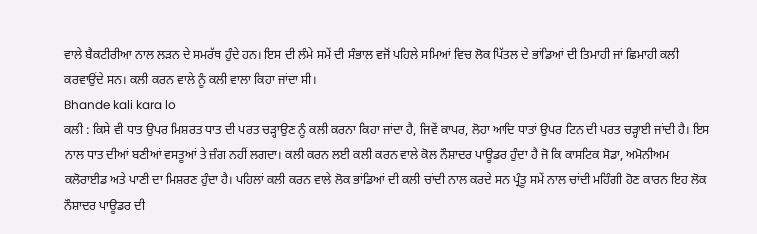ਵਾਲੇ ਬੈਕਟੀਰੀਆ ਨਾਲ ਲੜਨ ਦੇ ਸਮਰੱਥ ਹੁੰਦੇ ਹਨ। ਇਸ ਦੀ ਲੰਮੇ ਸਮੇਂ ਦੀ ਸੰਭਾਲ ਵਜੋਂ ਪਹਿਲੇ ਸਮਿਆਂ ਵਿਚ ਲੋਕ ਪਿੱਤਲ ਦੇ ਭਾਂਡਿਆਂ ਦੀ ਤਿਮਾਹੀ ਜਾਂ ਛਿਮਾਹੀ ਕਲੀ ਕਰਵਾਉਂਦੇ ਸਨ। ਕਲੀ ਕਰਨ ਵਾਲੇ ਨੂੰ ਕਲੀ ਵਾਲਾ ਕਿਹਾ ਜਾਂਦਾ ਸੀ।
Bhande kali kara lo
ਕਲੀ : ਕਿਸੇ ਵੀ ਧਾਤ ਉਪਰ ਮਿਸ਼ਰਤ ਧਾਤ ਦੀ ਪਰਤ ਚੜ੍ਹਾਉਣ ਨੂੰ ਕਲੀ ਕਰਨਾ ਕਿਹਾ ਜਾਂਦਾ ਹੈ, ਜਿਵੇਂ ਕਾਪਰ, ਲੋਹਾ ਆਦਿ ਧਾਤਾਂ ਉਪਰ ਟਿਨ ਦੀ ਪਰਤ ਚੜ੍ਹਾਈ ਜਾਂਦੀ ਹੈ। ਇਸ ਨਾਲ ਧਾਤ ਦੀਆਂ ਬਣੀਆਂ ਵਸਤੂਆਂ ਤੇ ਜ਼ੰਗ ਨਹੀਂ ਲਗਦਾ। ਕਲੀ ਕਰਨ ਲਈ ਕਲੀ ਕਰਨ ਵਾਲੇ ਕੋਲ ਨੌਸ਼ਾਦਰ ਪਾਊਡਰ ਹੁੰਦਾ ਹੈ ਜੋ ਕਿ ਕਾਸਟਿਕ ਸੋਡਾ, ਅਮੋਨੀਅਮ ਕਲੋਰਾਈਡ ਅਤੇ ਪਾਣੀ ਦਾ ਮਿਸ਼ਰਣ ਹੁੰਦਾ ਹੈ। ਪਹਿਲਾਂ ਕਲੀ ਕਰਨ ਵਾਲੇ ਲੋਕ ਭਾਂਡਿਆਂ ਦੀ ਕਲੀ ਚਾਂਦੀ ਨਾਲ ਕਰਦੇ ਸਨ ਪ੍ਰੰਤੂ ਸਮੇਂ ਨਾਲ ਚਾਂਦੀ ਮਹਿੰਗੀ ਹੋਣ ਕਾਰਨ ਇਹ ਲੋਕ ਨੌਸ਼ਾਦਰ ਪਾਊਡਰ ਦੀ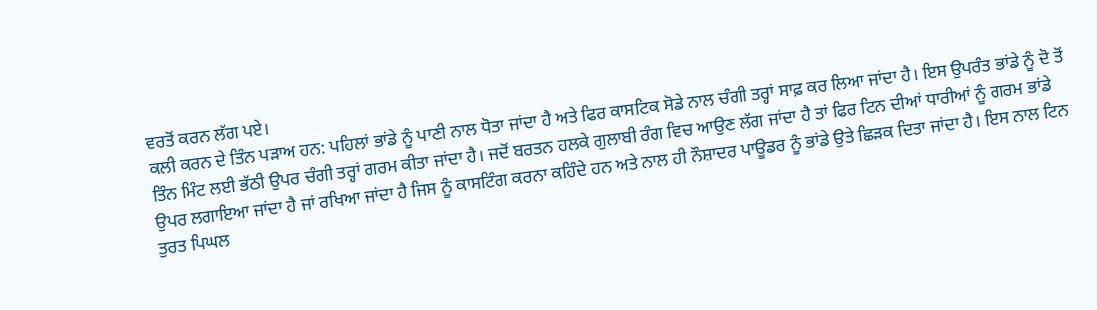ਵਰਤੋਂ ਕਰਨ ਲੱਗ ਪਏ।
ਕਲੀ ਕਰਨ ਦੇ ਤਿੰਨ ਪੜਾਅ ਹਨ: ਪਹਿਲਾਂ ਭਾਂਡੇ ਨੂੰ ਪਾਣੀ ਨਾਲ ਧੋਤਾ ਜਾਂਦਾ ਹੈ ਅਤੇ ਫਿਰ ਕਾਸਟਿਕ ਸੋਡੇ ਨਾਲ ਚੰਗੀ ਤਰ੍ਹਾਂ ਸਾਫ਼ ਕਰ ਲਿਆ ਜਾਂਦਾ ਹੈ। ਇਸ ਉਪਰੰਤ ਭਾਂਡੇ ਨੂੰ ਦੋ ਤੋਂ ਤਿੰਨ ਮਿੰਟ ਲਈ ਭੱਠੀ ਉਪਰ ਚੰਗੀ ਤਰ੍ਹਾਂ ਗਰਮ ਕੀਤਾ ਜਾਂਦਾ ਹੈ। ਜਦੋਂ ਬਰਤਨ ਹਲਕੇ ਗੁਲਾਬੀ ਰੰਗ ਵਿਚ ਆਉਣ ਲੱਗ ਜਾਂਦਾ ਹੈ ਤਾਂ ਫਿਰ ਟਿਨ ਦੀਆਂ ਧਾਰੀਆਂ ਨੂੰ ਗਰਮ ਭਾਂਡੇ ਉਪਰ ਲਗਾਇਆ ਜਾਂਦਾ ਹੈ ਜਾਂ ਰਖਿਆ ਜਾਂਦਾ ਹੈ ਜਿਸ ਨੂੰ ਕਾਸਟਿੰਗ ਕਰਨਾ ਕਹਿੰਦੇ ਹਨ ਅਤੇ ਨਾਲ ਹੀ ਨੌਸ਼ਾਦਰ ਪਾਊਡਰ ਨੂੰ ਭਾਂਡੇ ਉਤੇ ਛਿੜਕ ਦਿਤਾ ਜਾਂਦਾ ਹੈ। ਇਸ ਨਾਲ ਟਿਨ ਤੁਰਤ ਪਿਘਲ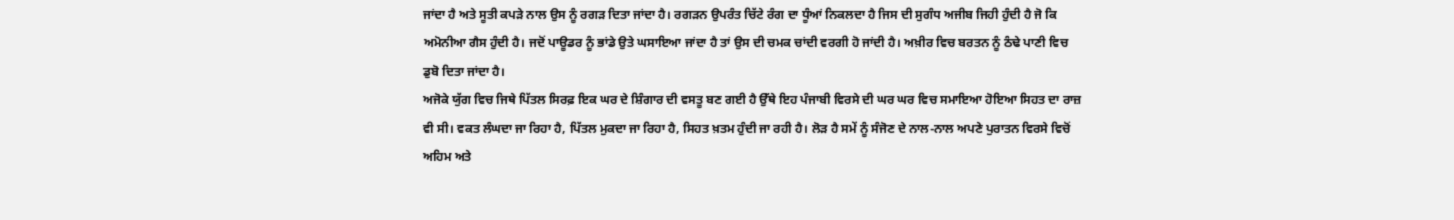ਜਾਂਦਾ ਹੈ ਅਤੇ ਸੂਤੀ ਕਪੜੇ ਨਾਲ ਉਸ ਨੂੰ ਰਗੜ ਦਿਤਾ ਜਾਂਦਾ ਹੈ। ਰਗੜਨ ਉਪਰੰਤ ਚਿੱਟੇ ਰੰਗ ਦਾ ਧੂੰਆਂ ਨਿਕਲਦਾ ਹੈ ਜਿਸ ਦੀ ਸੁਗੰਧ ਅਜੀਬ ਜਿਹੀ ਹੁੰਦੀ ਹੈ ਜੋ ਕਿ ਅਮੋਨੀਆ ਗੈਸ ਹੁੰਦੀ ਹੈ। ਜਦੋਂ ਪਾਊਡਰ ਨੂੰ ਭਾਂਡੇ ਉਤੇ ਘਸਾਇਆ ਜਾਂਦਾ ਹੈ ਤਾਂ ਉਸ ਦੀ ਚਮਕ ਚਾਂਦੀ ਵਰਗੀ ਹੋ ਜਾਂਦੀ ਹੈ। ਅਖ਼ੀਰ ਵਿਚ ਬਰਤਨ ਨੂੰ ਠੰਢੇ ਪਾਣੀ ਵਿਚ ਡੁਬੋ ਦਿਤਾ ਜਾਂਦਾ ਹੈ।
ਅਜੋਕੇ ਯੁੱਗ ਵਿਚ ਜਿਥੇ ਪਿੱਤਲ ਸਿਰਫ਼ ਇਕ ਘਰ ਦੇ ਸ਼ਿੰਗਾਰ ਦੀ ਵਸਤੂ ਬਣ ਗਈ ਹੈ ਉੱਥੇ ਇਹ ਪੰਜਾਬੀ ਵਿਰਸੇ ਦੀ ਘਰ ਘਰ ਵਿਚ ਸਮਾਇਆ ਹੋਇਆ ਸਿਹਤ ਦਾ ਰਾਜ਼ ਵੀ ਸੀ। ਵਕਤ ਲੰਘਦਾ ਜਾ ਰਿਹਾ ਹੈ, ਪਿੱਤਲ ਮੁਕਦਾ ਜਾ ਰਿਹਾ ਹੈ, ਸਿਹਤ ਖ਼ਤਮ ਹੁੰਦੀ ਜਾ ਰਹੀ ਹੈ। ਲੋੜ ਹੈ ਸਮੇਂ ਨੂੰ ਸੰਜੋਣ ਦੇ ਨਾਲ-ਨਾਲ ਅਪਣੇ ਪੁਰਾਤਨ ਵਿਰਸੇ ਵਿਚੋਂ ਅਹਿਮ ਅਤੇ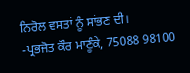ਨਿਰੋਲ ਵਸਤਾਂ ਨੂੰ ਸਾਂਭਣ ਦੀ।
-ਪ੍ਰਭਜੋਤ ਕੌਰ ਮਾਣੂੰਕੇ, 75088 98100